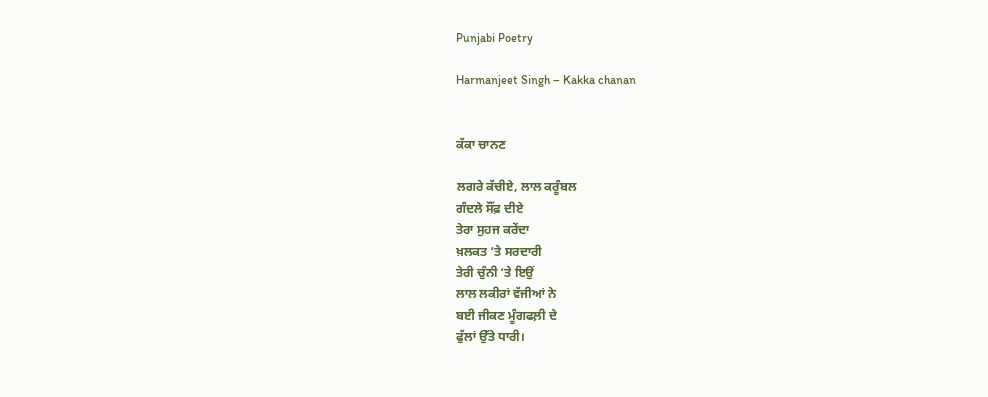Punjabi Poetry

Harmanjeet Singh – Kakka chanan


ਕੱਕਾ ਚਾਨਣ

ਲਗਰੇ ਕੱਚੀਏ, ਲਾਲ ਕਰੂੰਬਲ
ਗੰਦਲੇ ਸੌਂਫ਼ ਦੀਏ
ਤੇਰਾ ਸੁਹਜ ਕਰੇਂਦਾ
ਖ਼ਲਕਤ ‘ਤੇ ਸਰਦਾਰੀ
ਤੇਰੀ ਚੁੰਨੀ ‘ਤੇ ਇਉਂ
ਲਾਲ ਲਕੀਰਾਂ ਵੱਜੀਆਂ ਨੇ
ਬਈ ਜੀਕਣ ਮੂੰਗਫਲ਼ੀ ਦੇ
ਫੁੱਲਾਂ ਉੱਤੇ ਧਾਰੀ।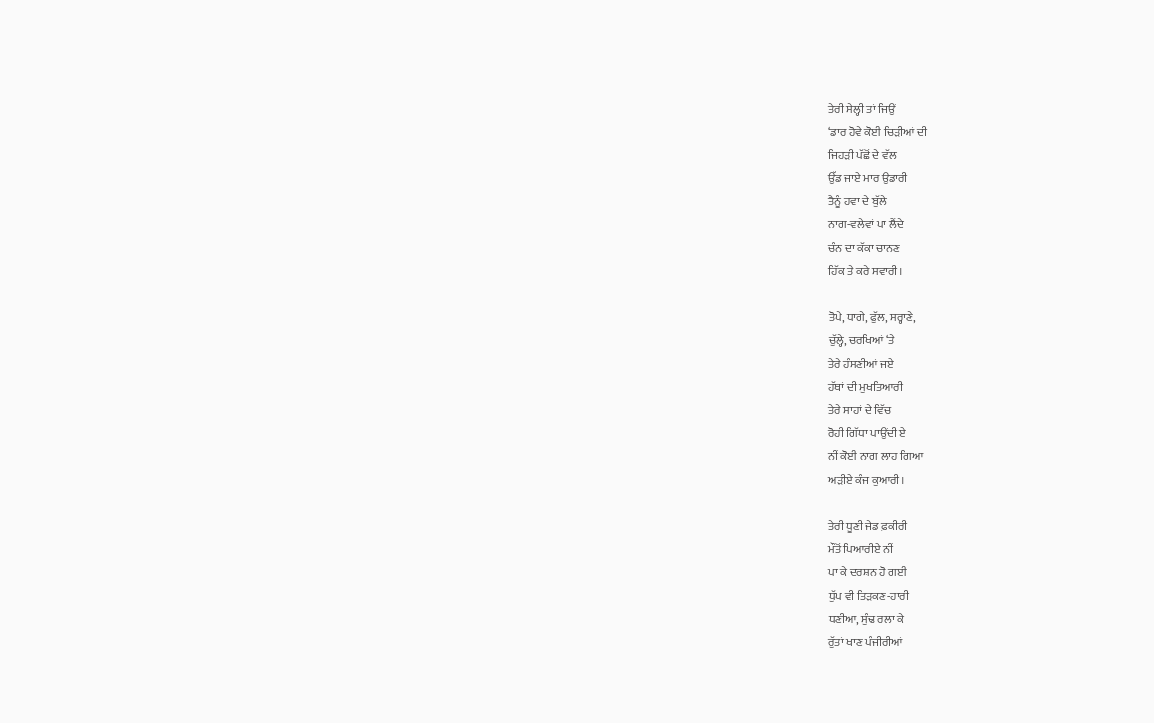ਤੇਰੀ ਸੇਲ੍ਹੀ ਤਾਂ ਜਿਉਂ
‘ਡਾਰ ਹੋਵੇ ਕੋਈ ਚਿੜੀਆਂ ਦੀ
ਜਿਹੜੀ ਪੱਛੋਂ ਦੇ ਵੱਲ
ਉੱਡ ਜਾਏ ਮਾਰ ਉਡਾਰੀ
ਤੈਨੂੰ ਹਵਾ ਦੇ ਬੁੱਲੇ
ਨਾਗ-ਵਲੇਵਾਂ ਪਾ ਲੈਂਦੇ
ਚੰਨ ਦਾ ਕੱਕਾ ਚਾਨਣ
ਹਿੱਕ ਤੇ ਕਰੇ ਸਵਾਰੀ।

ਤੋਪੇ, ਧਾਗੇ, ਫੁੱਲ, ਸਰ੍ਹਾਣੇ,
ਚੁੱਲ੍ਹੇ, ਚਰਖਿਆਂ ‘ਤੇ
ਤੇਰੇ ਹੰਸਣੀਆਂ ਜਏ
ਹੱਥਾਂ ਦੀ ਮੁਖਤਿਆਰੀ
ਤੇਰੇ ਸਾਹਾਂ ਦੇ ਵਿੱਚ
ਰੋਹੀ ਗਿੱਧਾ ਪਾਉਂਦੀ ਏ
ਨੀਂ ਕੋਈ ਨਾਗ ਲਾਹ ਗਿਆ
ਅੜੀਏ ਕੰਜ ਕੁਆਰੀ।

ਤੇਰੀ ਧੂਣੀ ਜੇਡ ਫ਼ਕੀਰੀ
ਮੌਤੋਂ ਪਿਆਰੀਏ ਨੀਂ
ਪਾ ਕੇ ਦਰਸ਼ਨ ਹੋ ਗਈ
ਧੁੱਪ ਵੀ ਤਿੜਕਣ-ਹਾਰੀ
ਧਣੀਆ, ਸੁੰਢ ਰਲਾ ਕੇ
ਰੁੱਤਾਂ ਖਾਣ ਪੰਜੀਰੀਆਂ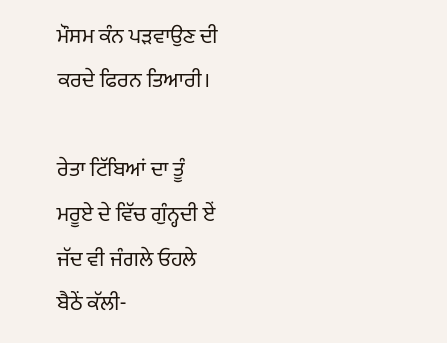ਮੌਸਮ ਕੰਨ ਪੜਵਾਉਣ ਦੀ
ਕਰਦੇ ਫਿਰਨ ਤਿਆਰੀ।

ਰੇਤਾ ਟਿੱਬਿਆਂ ਦਾ ਤੂੰ
ਮਰੂਏ ਦੇ ਵਿੱਚ ਗੁੰਨ੍ਹਦੀ ਏਂ
ਜੱਦ ਵੀ ਜੰਗਲੇ ਓਹਲੇ
ਬੈਠੇਂ ਕੱਲੀ-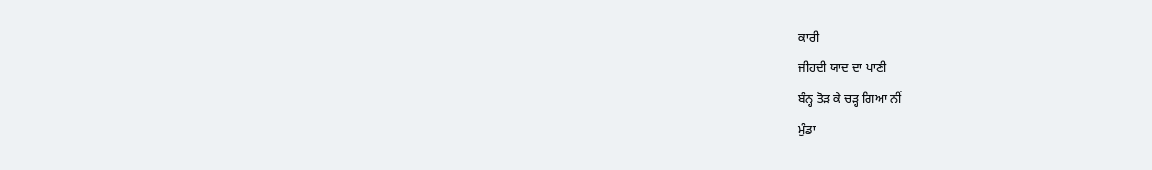ਕਾਰੀ
ਜੀਹਦੀ ਯਾਦ ਦਾ ਪਾਣੀ
ਬੰਨ੍ਹ ਤੋੜ ਕੇ ਚੜ੍ਹ ਗਿਆ ਨੀਂ
ਮੁੰਡਾ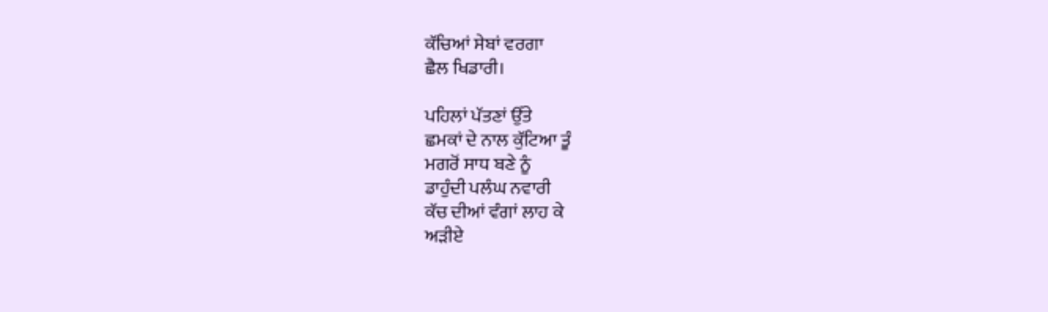ਕੱਚਿਆਂ ਸੇਬਾਂ ਵਰਗਾ
ਛੈਲ ਖਿਡਾਰੀ।

ਪਹਿਲਾਂ ਪੱਤਣਾਂ ਉੱਤੇ
ਛਮਕਾਂ ਦੇ ਨਾਲ ਕੁੱਟਿਆ ਤੂੰ
ਮਗਰੋਂ ਸਾਧ ਬਣੇ ਨੂੰ
ਡਾਹੁੰਦੀ ਪਲੰਘ ਨਵਾਰੀ
ਕੱਚ ਦੀਆਂ ਵੰਗਾਂ ਲਾਹ ਕੇ
ਅੜੀਏ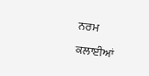ਨਰਮ ਕਲਾਈਆਂ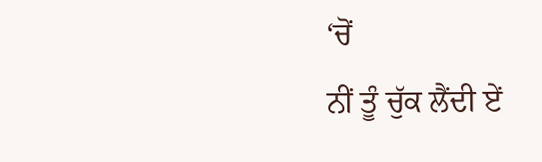‘ਚੋਂ
ਨੀਂ ਤੂੰ ਚੁੱਕ ਲੈਂਦੀ ਏਂ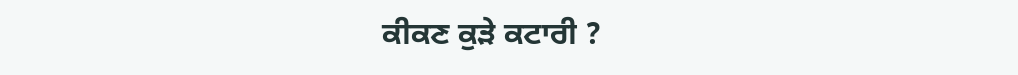ਕੀਕਣ ਕੁੜੇ ਕਟਾਰੀ ?